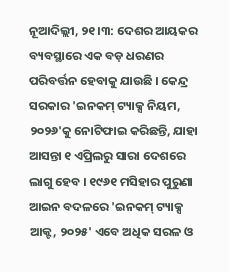ନୂଆଦିଲ୍ଲୀ, ୨୧।୩: ଦେଶର ଆୟକର ବ୍ୟବସ୍ଥାରେ ଏକ ବଡ଼ ଧରଣର ପରିବର୍ତ୍ତନ ହେବାକୁ ଯାଉଛି । କେନ୍ଦ୍ର ସରକାର 'ଇନକମ୍ ଟ୍ୟାକ୍ସ ନିୟମ, ୨୦୨୬'କୁ ନୋଟିଫାଇ କରିଛନ୍ତି, ଯାହା ଆସନ୍ତା ୧ ଏପ୍ରିଲରୁ ସାରା ଦେଶରେ ଲାଗୁ ହେବ । ୧୯୬୧ ମସିହାର ପୁରୁଣା ଆଇନ ବଦଳରେ 'ଇନକମ୍ ଟ୍ୟାକ୍ସ ଆକ୍ଟ, ୨୦୨୫' ଏବେ ଅଧିକ ସରଳ ଓ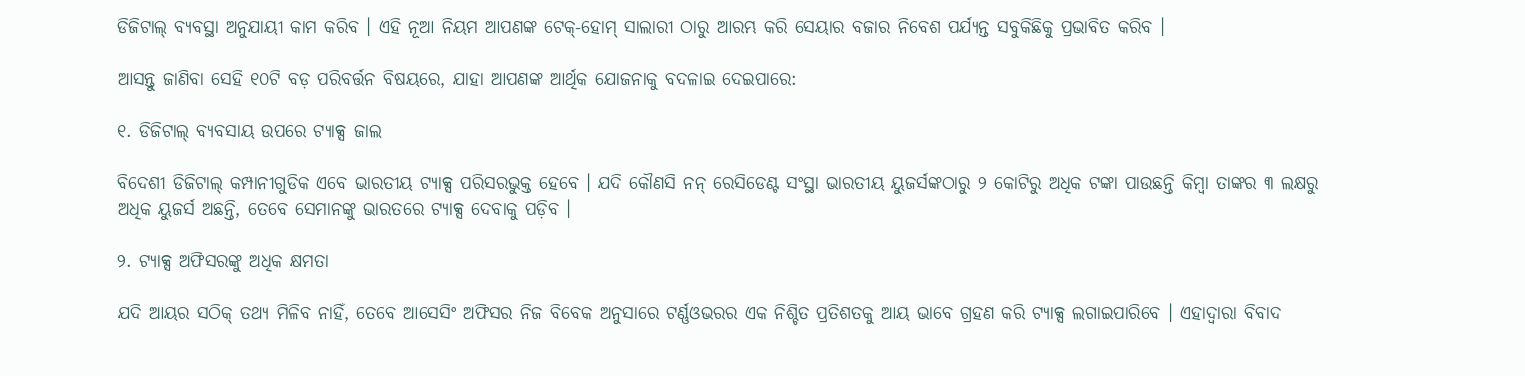ଡିଜିଟାଲ୍ ବ୍ୟବସ୍ଥା ଅନୁଯାୟୀ କାମ କରିବ । ଏହି ନୂଆ ନିୟମ ଆପଣଙ୍କ ଟେକ୍-ହୋମ୍ ସାଲାରୀ ଠାରୁ ଆରମ୍ଭ କରି ସେୟାର ବଜାର ନିବେଶ ପର୍ଯ୍ୟନ୍ତ ସବୁକିଛିକୁ ପ୍ରଭାବିତ କରିବ ।

ଆସନ୍ତୁ ଜାଣିବା ସେହି ୧୦ଟି ବଡ଼ ପରିବର୍ତ୍ତନ ବିଷୟରେ, ଯାହା ଆପଣଙ୍କ ଆର୍ଥିକ ଯୋଜନାକୁ ବଦଳାଇ ଦେଇପାରେ:

୧. ଡିଜିଟାଲ୍ ବ୍ୟବସାୟ ଉପରେ ଟ୍ୟାକ୍ସ ଜାଲ

ବିଦେଶୀ ଡିଜିଟାଲ୍ କମ୍ପାନୀଗୁଡିକ ଏବେ ଭାରତୀୟ ଟ୍ୟାକ୍ସ ପରିସରଭୁକ୍ତ ହେବେ । ଯଦି କୌଣସି ନନ୍ ରେସିଡେଣ୍ଟ ସଂସ୍ଥା ଭାରତୀୟ ୟୁଜର୍ସଙ୍କଠାରୁ ୨ କୋଟିରୁ ଅଧିକ ଟଙ୍କା ପାଉଛନ୍ତି କିମ୍ବା ତାଙ୍କର ୩ ଲକ୍ଷରୁ ଅଧିକ ୟୁଜର୍ସ ଅଛନ୍ତି, ତେବେ ସେମାନଙ୍କୁ ଭାରତରେ ଟ୍ୟାକ୍ସ ଦେବାକୁ ପଡ଼ିବ ।

୨. ଟ୍ୟାକ୍ସ ଅଫିସରଙ୍କୁ ଅଧିକ କ୍ଷମତା

ଯଦି ଆୟର ସଠିକ୍ ତଥ୍ୟ ମିଳିବ ନାହିଁ, ତେବେ ଆସେସିଂ ଅଫିସର ନିଜ ବିବେକ ଅନୁସାରେ ଟର୍ଣ୍ଣଓଭରର ଏକ ନିଶ୍ଚିତ ପ୍ରତିଶତକୁ ଆୟ ଭାବେ ଗ୍ରହଣ କରି ଟ୍ୟାକ୍ସ ଲଗାଇପାରିବେ । ଏହାଦ୍ୱାରା ବିବାଦ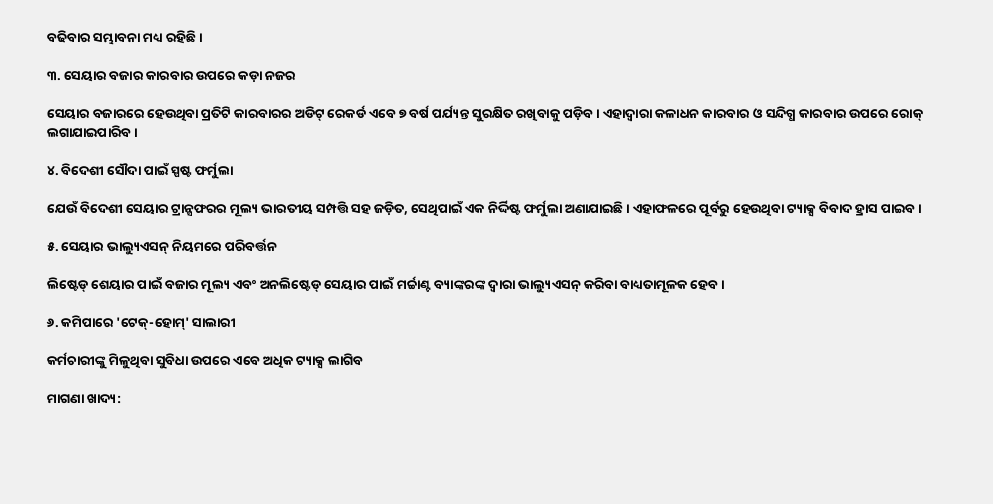ବଢିବାର ସମ୍ଭାବନା ମଧ୍ୟ ରହିଛି ।

୩. ସେୟାର ବଜାର କାରବାର ଉପରେ କଡ଼ା ନଜର

ସେୟାର ବଜାରରେ ହେଉଥିବା ପ୍ରତିଟି କାରବାରର ଅଡିଟ୍ ରେକର୍ଡ ଏବେ ୭ ବର୍ଷ ପର୍ଯ୍ୟନ୍ତ ସୁରକ୍ଷିତ ରଖିବାକୁ ପଡ଼ିବ । ଏହାଦ୍ୱାରା କଳାଧନ କାରବାର ଓ ସନ୍ଦିଗ୍ଧ କାରବାର ଉପରେ ରୋକ୍ ଲଗାଯାଇପାରିବ ।

୪. ବିଦେଶୀ ସୌଦା ପାଇଁ ସ୍ପଷ୍ଟ ଫର୍ମୁଲା

ଯେଉଁ ବିଦେଶୀ ସେୟାର ଟ୍ରାନ୍ସଫରର ମୂଲ୍ୟ ଭାରତୀୟ ସମ୍ପତ୍ତି ସହ ଜଡ଼ିତ, ସେଥିପାଇଁ ଏକ ନିର୍ଦ୍ଦିଷ୍ଟ ଫର୍ମୁଲା ଅଣାଯାଇଛି । ଏହାଫଳରେ ପୂର୍ବରୁ ହେଉଥିବା ଟ୍ୟାକ୍ସ ବିବାଦ ହ୍ରାସ ପାଇବ ।

୫. ସେୟାର ଭାଲ୍ୟୁଏସନ୍ ନିୟମରେ ପରିବର୍ତ୍ତନ

ଲିଷ୍ଟେଡ୍ ଶେୟାର ପାଇଁ ବଜାର ମୂଲ୍ୟ ଏବଂ ଅନଲିଷ୍ଟେଡ୍ ସେୟାର ପାଇଁ ମର୍ଚ୍ଚାଣ୍ଟ ବ୍ୟାଙ୍କରଙ୍କ ଦ୍ୱାରା ଭାଲ୍ୟୁଏସନ୍ କରିବା ବାଧ୍ୟତାମୂଳକ ହେବ ।

୬. କମିପାରେ 'ଟେକ୍-ହୋମ୍' ସାଲାରୀ

କର୍ମଚାରୀଙ୍କୁ ମିଳୁଥିବା ସୁବିଧା ଉପରେ ଏବେ ଅଧିକ ଟ୍ୟାକ୍ସ ଲାଗିବ

ମାଗଣା ଖାଦ୍ୟ: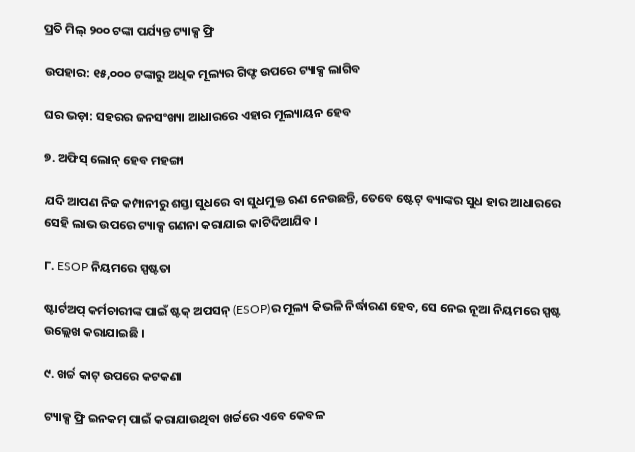ପ୍ରତି ମିଲ୍ ୨୦୦ ଟଙ୍କା ପର୍ଯ୍ୟନ୍ତ ଟ୍ୟାକ୍ସ ଫ୍ରି

ଉପହାର: ୧୫,୦୦୦ ଟଙ୍କାରୁ ଅଧିକ ମୂଲ୍ୟର ଗିଫ୍ଟ ଉପରେ ଟ୍ୟାକ୍ସ ଲାଗିବ

ଘର ଭଡ଼ା: ସହରର ଜନସଂଖ୍ୟା ଆଧାରରେ ଏହାର ମୂଲ୍ୟାୟନ ହେବ

୭. ଅଫିସ୍ ଲୋନ୍ ହେବ ମହଙ୍ଗା

ଯଦି ଆପଣ ନିଜ କମ୍ପାନୀରୁ ଶସ୍ତା ସୁଧରେ ବା ସୁଧମୁକ୍ତ ଋଣ ନେଉଛନ୍ତି, ତେବେ ଷ୍ଟେଟ୍ ବ୍ୟାଙ୍କର ସୁଧ ହାର ଆଧାରରେ ସେହି ଲାଭ ଉପରେ ଟ୍ୟାକ୍ସ ଗଣନା କରାଯାଇ କାଟିଦିଆଯିବ ।

୮. ESOP ନିୟମରେ ସ୍ପଷ୍ଟତା

ଷ୍ଟାର୍ଟଅପ୍ କର୍ମଚାରୀଙ୍କ ପାଇଁ ଷ୍ଟକ୍ ଅପସନ୍ (ESOP)ର ମୂଲ୍ୟ କିଭଳି ନିର୍ଦ୍ଧାରଣ ହେବ, ସେ ନେଇ ନୂଆ ନିୟମରେ ସ୍ପଷ୍ଟ ଉଲ୍ଲେଖ କରାଯାଇଛି ।

୯. ଖର୍ଚ୍ଚ କାଟ୍ ଉପରେ କଟକଣା

ଟ୍ୟାକ୍ସ ଫ୍ରି ଇନକମ୍ ପାଇଁ କରାଯାଉଥିବା ଖର୍ଚ୍ଚରେ ଏବେ କେବଳ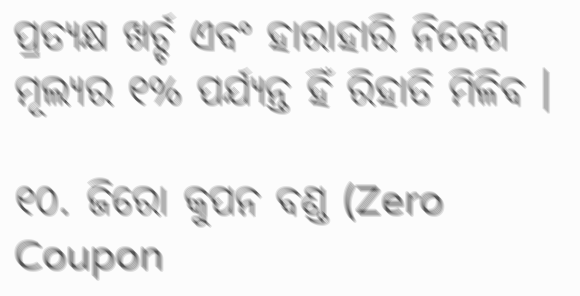ପ୍ରତ୍ୟକ୍ଷ ଖର୍ଚ୍ଚ ଏବଂ ହାରାହାରି ନିବେଶ ମୂଲ୍ୟର ୧% ପର୍ଯ୍ୟନ୍ତ ହିଁ ରିହାତି ମିଳିବ ।

୧୦. ଜିରୋ କୁପନ ବଣ୍ଡ (Zero Coupon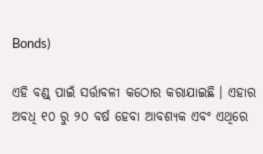Bonds)

ଏହି ବଣ୍ଡ୍ ପାଇଁ ସର୍ତ୍ତାବଳୀ କଠୋର କରାଯାଇଛି । ଏହାର ଅବଧି ୧୦ ରୁ ୨୦ ବର୍ଷ ହେବା ଆବଶ୍ୟକ ଏବଂ ଏଥିରେ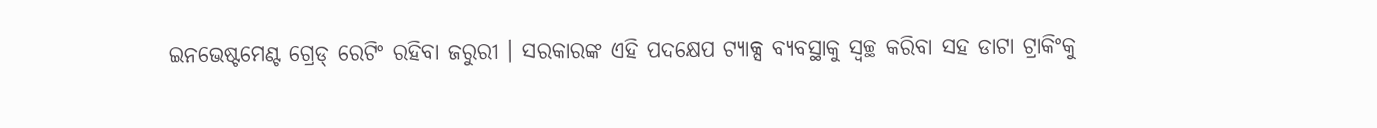ଇନଭେଷ୍ଟମେଣ୍ଟ ଗ୍ରେଡ୍ ରେଟିଂ ରହିବା ଜରୁରୀ । ସରକାରଙ୍କ ଏହି ପଦକ୍ଷେପ ଟ୍ୟାକ୍ସ ବ୍ୟବସ୍ଥାକୁ ସ୍ୱଚ୍ଛ କରିବା ସହ ଡାଟା ଟ୍ରାକିଂକୁ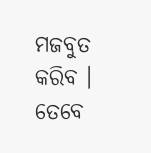ମଜବୁତ କରିବ । ତେବେ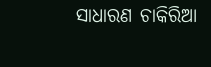ସାଧାରଣ ଚାକିରିଆ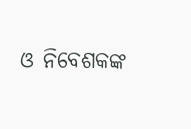ଓ ନିବେଶକଙ୍କ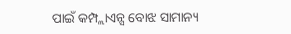ପାଇଁ କମ୍ପ୍ଲାଏନ୍ସ ବୋଝ ସାମାନ୍ୟ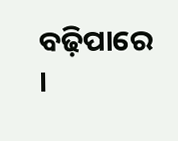ବଢ଼ିପାରେ ।